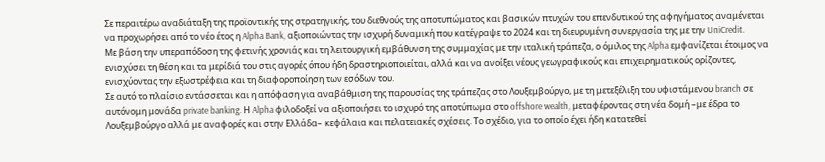Σε περαιτέρω αναδιάταξη της προϊοντικής της στρατηγικής, του διεθνούς της αποτυπώματος και βασικών πτυχών του επενδυτικού της αφηγήματος αναμένεται να προχωρήσει από το νέο έτος η Alpha Bank, αξιοποιώντας την ισχυρή δυναμική που κατέγραψε το 2024 και τη διευρυμένη συνεργασία της με την UniCredit.
Με βάση την υπεραπόδοση της φετινής χρονιάς και τη λειτουργική εμβάθυνση της συμμαχίας με την ιταλική τράπεζα, ο όμιλος της Alpha εμφανίζεται έτοιμος να ενισχύσει τη θέση και τα μερίδιά του στις αγορές όπου ήδη δραστηριοποιείται, αλλά και να ανοίξει νέους γεωγραφικούς και επιχειρηματικούς ορίζοντες, ενισχύοντας την εξωστρέφεια και τη διαφοροποίηση των εσόδων του.
Σε αυτό το πλαίσιο εντάσσεται και η απόφαση για αναβάθμιση της παρουσίας της τράπεζας στο Λουξεμβούργο, με τη μετεξέλιξη του υφιστάμενου branch σε αυτόνομη μονάδα private banking. Η Alpha φιλοδοξεί να αξιοποιήσει το ισχυρό της αποτύπωμα στο offshore wealth, μεταφέροντας στη νέα δομή –με έδρα το Λουξεμβούργο αλλά με αναφορές και στην Ελλάδα– κεφάλαια και πελατειακές σχέσεις. Το σχέδιο, για το οποίο έχει ήδη κατατεθεί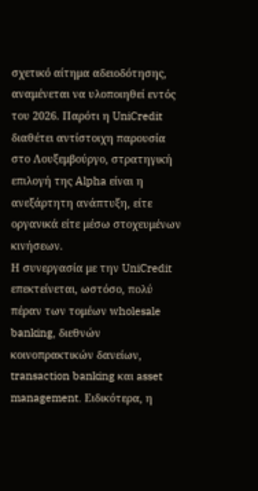σχετικό αίτημα αδειοδότησης, αναμένεται να υλοποιηθεί εντός του 2026. Παρότι η UniCredit διαθέτει αντίστοιχη παρουσία στο Λουξεμβούργο, στρατηγική επιλογή της Alpha είναι η ανεξάρτητη ανάπτυξη, είτε οργανικά είτε μέσω στοχευμένων κινήσεων.
Η συνεργασία με την UniCredit επεκτείνεται, ωστόσο, πολύ πέραν των τομέων wholesale banking, διεθνών κοινοπρακτικών δανείων, transaction banking και asset management. Ειδικότερα, η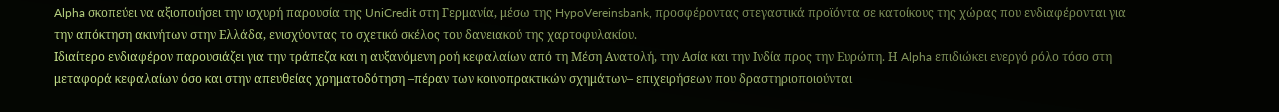Alpha σκοπεύει να αξιοποιήσει την ισχυρή παρουσία της UniCredit στη Γερμανία, μέσω της HypoVereinsbank, προσφέροντας στεγαστικά προϊόντα σε κατοίκους της χώρας που ενδιαφέρονται για την απόκτηση ακινήτων στην Ελλάδα, ενισχύοντας το σχετικό σκέλος του δανειακού της χαρτοφυλακίου.
Ιδιαίτερο ενδιαφέρον παρουσιάζει για την τράπεζα και η αυξανόμενη ροή κεφαλαίων από τη Μέση Ανατολή, την Ασία και την Ινδία προς την Ευρώπη. Η Alpha επιδιώκει ενεργό ρόλο τόσο στη μεταφορά κεφαλαίων όσο και στην απευθείας χρηματοδότηση –πέραν των κοινοπρακτικών σχημάτων– επιχειρήσεων που δραστηριοποιούνται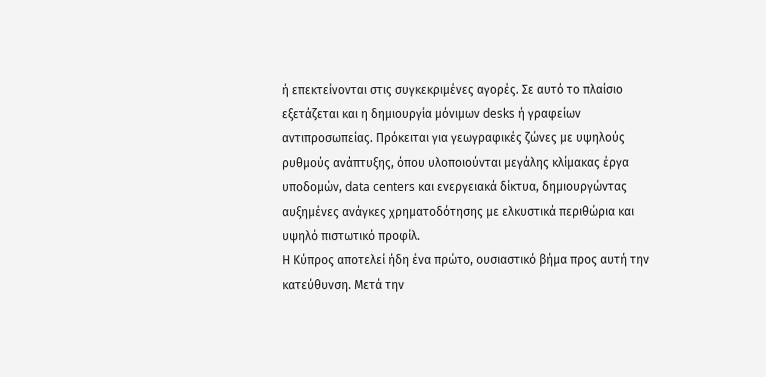ή επεκτείνονται στις συγκεκριμένες αγορές. Σε αυτό το πλαίσιο εξετάζεται και η δημιουργία μόνιμων desks ή γραφείων αντιπροσωπείας. Πρόκειται για γεωγραφικές ζώνες με υψηλούς ρυθμούς ανάπτυξης, όπου υλοποιούνται μεγάλης κλίμακας έργα υποδομών, data centers και ενεργειακά δίκτυα, δημιουργώντας αυξημένες ανάγκες χρηματοδότησης με ελκυστικά περιθώρια και υψηλό πιστωτικό προφίλ.
Η Κύπρος αποτελεί ήδη ένα πρώτο, ουσιαστικό βήμα προς αυτή την κατεύθυνση. Μετά την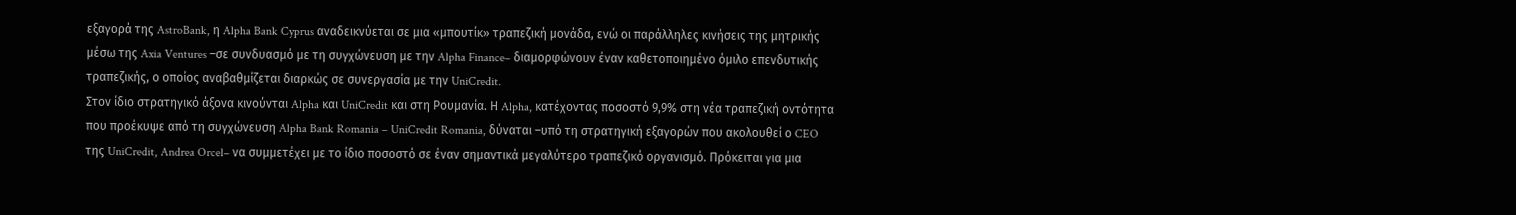εξαγορά της AstroBank, η Alpha Bank Cyprus αναδεικνύεται σε μια «μπουτίκ» τραπεζική μονάδα, ενώ οι παράλληλες κινήσεις της μητρικής μέσω της Axia Ventures –σε συνδυασμό με τη συγχώνευση με την Alpha Finance– διαμορφώνουν έναν καθετοποιημένο όμιλο επενδυτικής τραπεζικής, ο οποίος αναβαθμίζεται διαρκώς σε συνεργασία με την UniCredit.
Στον ίδιο στρατηγικό άξονα κινούνται Alpha και UniCredit και στη Ρουμανία. Η Alpha, κατέχοντας ποσοστό 9,9% στη νέα τραπεζική οντότητα που προέκυψε από τη συγχώνευση Alpha Bank Romania – UniCredit Romania, δύναται –υπό τη στρατηγική εξαγορών που ακολουθεί ο CEO της UniCredit, Andrea Orcel– να συμμετέχει με το ίδιο ποσοστό σε έναν σημαντικά μεγαλύτερο τραπεζικό οργανισμό. Πρόκειται για μια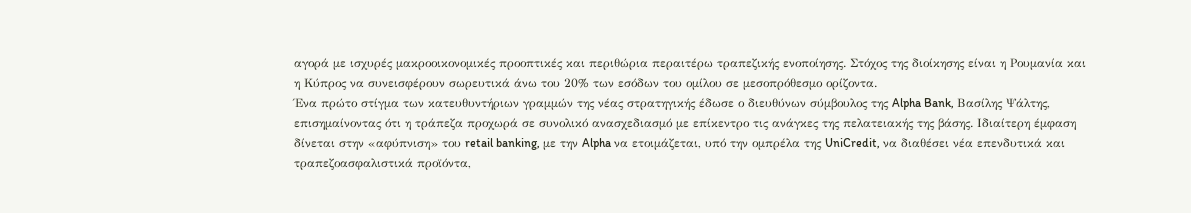αγορά με ισχυρές μακροοικονομικές προοπτικές και περιθώρια περαιτέρω τραπεζικής ενοποίησης. Στόχος της διοίκησης είναι η Ρουμανία και η Κύπρος να συνεισφέρουν σωρευτικά άνω του 20% των εσόδων του ομίλου σε μεσοπρόθεσμο ορίζοντα.
Ένα πρώτο στίγμα των κατευθυντήριων γραμμών της νέας στρατηγικής έδωσε ο διευθύνων σύμβουλος της Alpha Bank, Βασίλης Ψάλτης, επισημαίνοντας ότι η τράπεζα προχωρά σε συνολικό ανασχεδιασμό με επίκεντρο τις ανάγκες της πελατειακής της βάσης. Ιδιαίτερη έμφαση δίνεται στην «αφύπνιση» του retail banking, με την Alpha να ετοιμάζεται, υπό την ομπρέλα της UniCredit, να διαθέσει νέα επενδυτικά και τραπεζοασφαλιστικά προϊόντα,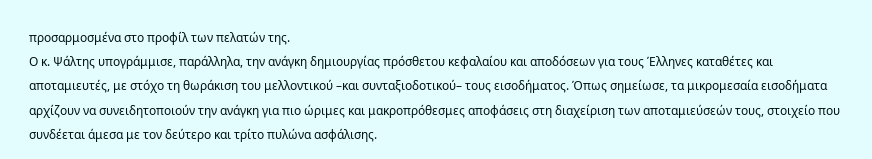προσαρμοσμένα στο προφίλ των πελατών της.
Ο κ. Ψάλτης υπογράμμισε, παράλληλα, την ανάγκη δημιουργίας πρόσθετου κεφαλαίου και αποδόσεων για τους Έλληνες καταθέτες και αποταμιευτές, με στόχο τη θωράκιση του μελλοντικού –και συνταξιοδοτικού– τους εισοδήματος. Όπως σημείωσε, τα μικρομεσαία εισοδήματα αρχίζουν να συνειδητοποιούν την ανάγκη για πιο ώριμες και μακροπρόθεσμες αποφάσεις στη διαχείριση των αποταμιεύσεών τους, στοιχείο που συνδέεται άμεσα με τον δεύτερο και τρίτο πυλώνα ασφάλισης.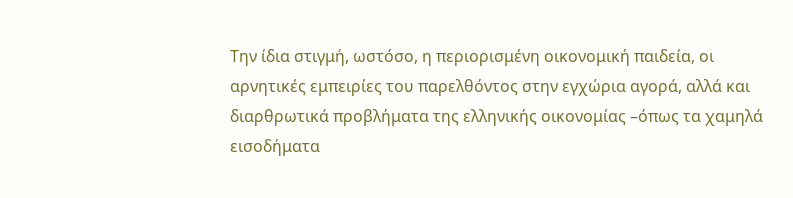Την ίδια στιγμή, ωστόσο, η περιορισμένη οικονομική παιδεία, οι αρνητικές εμπειρίες του παρελθόντος στην εγχώρια αγορά, αλλά και διαρθρωτικά προβλήματα της ελληνικής οικονομίας –όπως τα χαμηλά εισοδήματα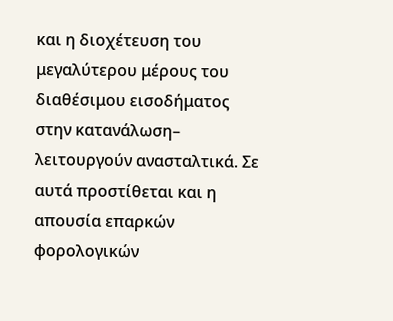και η διοχέτευση του μεγαλύτερου μέρους του διαθέσιμου εισοδήματος στην κατανάλωση– λειτουργούν ανασταλτικά. Σε αυτά προστίθεται και η απουσία επαρκών φορολογικών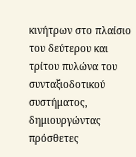κινήτρων στο πλαίσιο του δεύτερου και τρίτου πυλώνα του συνταξιοδοτικού συστήματος, δημιουργώντας πρόσθετες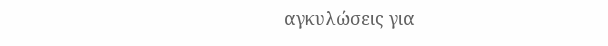αγκυλώσεις για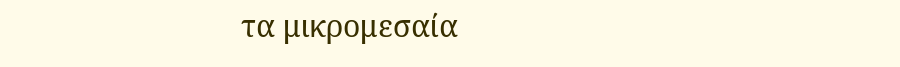τα μικρομεσαία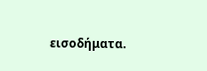εισοδήματα.